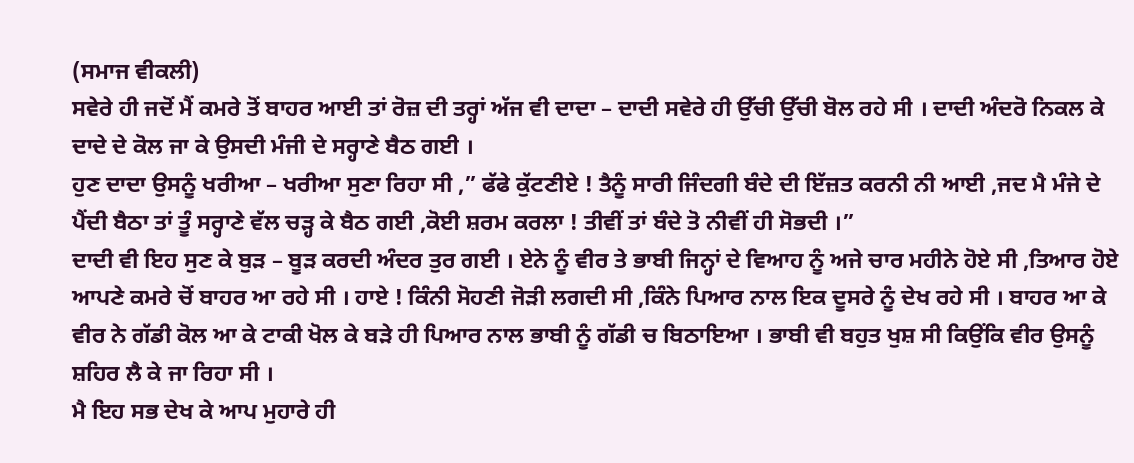(ਸਮਾਜ ਵੀਕਲੀ)
ਸਵੇਰੇ ਹੀ ਜਦੋਂ ਮੈਂ ਕਮਰੇ ਤੋਂ ਬਾਹਰ ਆਈ ਤਾਂ ਰੋਜ਼ ਦੀ ਤਰ੍ਹਾਂ ਅੱਜ ਵੀ ਦਾਦਾ – ਦਾਦੀ ਸਵੇਰੇ ਹੀ ਉੱਚੀ ਉੱਚੀ ਬੋਲ ਰਹੇ ਸੀ । ਦਾਦੀ ਅੰਦਰੋ ਨਿਕਲ ਕੇ ਦਾਦੇ ਦੇ ਕੋਲ ਜਾ ਕੇ ਉਸਦੀ ਮੰਜੀ ਦੇ ਸਰ੍ਹਾਣੇ ਬੈਠ ਗਈ ।
ਹੁਣ ਦਾਦਾ ਉਸਨੂੰ ਖਰੀਆ – ਖਰੀਆ ਸੁਣਾ ਰਿਹਾ ਸੀ ,” ਫੱਫੇ ਕੁੱਟਣੀਏ ! ਤੈਨੂੰ ਸਾਰੀ ਜਿੰਦਗੀ ਬੰਦੇ ਦੀ ਇੱਜ਼ਤ ਕਰਨੀ ਨੀ ਆਈ ,ਜਦ ਮੈ ਮੰਜੇ ਦੇ ਪੈਂਦੀ ਬੈਠਾ ਤਾਂ ਤੂੰ ਸਰ੍ਹਾਣੇ ਵੱਲ ਚੜ੍ਹ ਕੇ ਬੈਠ ਗਈ ,ਕੋਈ ਸ਼ਰਮ ਕਰਲਾ ! ਤੀਵੀਂ ਤਾਂ ਬੰਦੇ ਤੋ ਨੀਵੀਂ ਹੀ ਸੋਭਦੀ ।”
ਦਾਦੀ ਵੀ ਇਹ ਸੁਣ ਕੇ ਬੁੜ – ਬੂੜ ਕਰਦੀ ਅੰਦਰ ਤੁਰ ਗਈ । ਏਨੇ ਨੂੰ ਵੀਰ ਤੇ ਭਾਬੀ ਜਿਨ੍ਹਾਂ ਦੇ ਵਿਆਹ ਨੂੰ ਅਜੇ ਚਾਰ ਮਹੀਨੇ ਹੋਏ ਸੀ ,ਤਿਆਰ ਹੋਏ ਆਪਣੇ ਕਮਰੇ ਚੋਂ ਬਾਹਰ ਆ ਰਹੇ ਸੀ । ਹਾਏ ! ਕਿੰਨੀ ਸੋਹਣੀ ਜੋੜੀ ਲਗਦੀ ਸੀ ,ਕਿੰਨੇ ਪਿਆਰ ਨਾਲ ਇਕ ਦੂਸਰੇ ਨੂੰ ਦੇਖ ਰਹੇ ਸੀ । ਬਾਹਰ ਆ ਕੇ ਵੀਰ ਨੇ ਗੱਡੀ ਕੋਲ ਆ ਕੇ ਟਾਕੀ ਖੋਲ ਕੇ ਬੜੇ ਹੀ ਪਿਆਰ ਨਾਲ ਭਾਬੀ ਨੂੰ ਗੱਡੀ ਚ ਬਿਠਾਇਆ । ਭਾਬੀ ਵੀ ਬਹੁਤ ਖੁਸ਼ ਸੀ ਕਿਉਂਕਿ ਵੀਰ ਉਸਨੂੰ ਸ਼ਹਿਰ ਲੈ ਕੇ ਜਾ ਰਿਹਾ ਸੀ ।
ਮੈ ਇਹ ਸਭ ਦੇਖ ਕੇ ਆਪ ਮੁਹਾਰੇ ਹੀ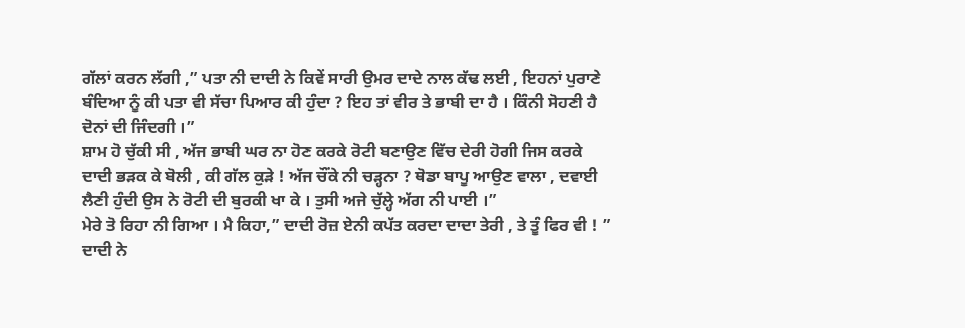ਗੱਲਾਂ ਕਰਨ ਲੱਗੀ ,” ਪਤਾ ਨੀ ਦਾਦੀ ਨੇ ਕਿਵੇਂ ਸਾਰੀ ਉਮਰ ਦਾਦੇ ਨਾਲ ਕੱਢ ਲਈ , ਇਹਨਾਂ ਪੁਰਾਣੇ ਬੰਦਿਆ ਨੂੰ ਕੀ ਪਤਾ ਵੀ ਸੱਚਾ ਪਿਆਰ ਕੀ ਹੁੰਦਾ ? ਇਹ ਤਾਂ ਵੀਰ ਤੇ ਭਾਬੀ ਦਾ ਹੈ । ਕਿੰਨੀ ਸੋਹਣੀ ਹੈ ਦੋਨਾਂ ਦੀ ਜਿੰਦਗੀ ।”
ਸ਼ਾਮ ਹੋ ਚੁੱਕੀ ਸੀ , ਅੱਜ ਭਾਬੀ ਘਰ ਨਾ ਹੋਣ ਕਰਕੇ ਰੋਟੀ ਬਣਾਉਣ ਵਿੱਚ ਦੇਰੀ ਹੋਗੀ ਜਿਸ ਕਰਕੇ ਦਾਦੀ ਭੜਕ ਕੇ ਬੋਲੀ , ਕੀ ਗੱਲ ਕੁੜੇ ! ਅੱਜ ਚੌਂਕੇ ਨੀ ਚੜ੍ਹਨਾ ? ਥੋਡਾ ਬਾਪੂ ਆਉਣ ਵਾਲਾ , ਦਵਾਈ ਲੈਣੀ ਹੁੰਦੀ ਉਸ ਨੇ ਰੋਟੀ ਦੀ ਬੁਰਕੀ ਖਾ ਕੇ । ਤੁਸੀ ਅਜੇ ਚੁੱਲ੍ਹੇ ਅੱਗ ਨੀ ਪਾਈ ।”
ਮੇਰੇ ਤੋ ਰਿਹਾ ਨੀ ਗਿਆ । ਮੈ ਕਿਹਾ,” ਦਾਦੀ ਰੋਜ਼ ਏਨੀ ਕਪੱਤ ਕਰਦਾ ਦਾਦਾ ਤੇਰੀ , ਤੇ ਤੂੰ ਫਿਰ ਵੀ ! ” ਦਾਦੀ ਨੇ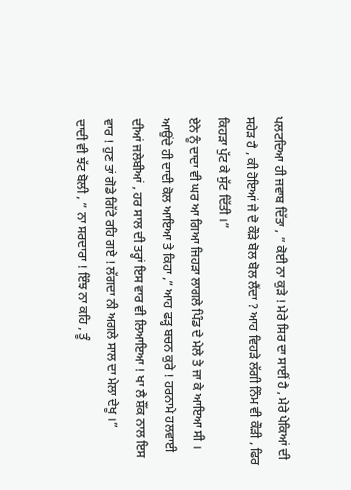ਪਲਟਦਿਆ ਹੀ ਜਵਾਬ ਦਿੱਤਾ , ” ਕੋਈ ਨਾ ਕੁੜੇ ! ਮੇਰੇ ਸਿਰ ਦਾ ਸਾਈਂ ਹੈ , ਮੇਰੇ ਪੇਕਿਆਂ ਦੀ ਸਹੇੜ ਹੈ , ਕੀ ਹੋਇਆਂ ਜੇ ਦੋ ਕੌੜੇ ਬੋਲ ਬੋਲ ਲੈਂਦਾ ? ਆਹ ਵਿਹੜੇ ਲੱਗੀ ਨਿੰਮ ਵੀ ਕੌੜੀ , ਫਿਰ ਕਿਹੜਾ ਪੁੱਟ ਕੇ ਸੁੱਟ ਦਿੱਤੀ ।”
ਏਨੇ ਨੂੰ ਦਾਦਾ ਵੀ ਘਰ ਆ ਗਿਆ ਜਿਹੜਾ ਲਾਗਲੇ ਪਿੰਡ ਦੇ ਮੇਲੇ ਤੇ ਜਾ ਕੇ ਆਇਆ ਸੀ । ਆਉਂਦੇ ਹੀ ਦਾਦੀ ਕੋਲ ਆਇਆ ਤੇ ਕਿਹਾ ,” ਆਹ ਫੜ੍ਹ ਬਚਨ ਕੁਰੇ ! ਹਰਨਾਮੇ ਹਲਵਾਈ ਦੀਆਂ ਜਲੇਬੀਆਂ , ਹਰ ਸਾਲ ਦੀ ਤਰ੍ਹਾਂ ਇਸ ਵਾਰ ਵੀ ਲਿਆਇਆ ! ਖਾ ਲੈ ਸ਼ੌਂਕ ਨਾਲ ਇਸ ਵਾਰ ! ਹੁਣ ਤਾਂ ਗੋਡੇ ਗਿੱਟੇ ਰਹਿ ਗਏ ! ਲੱਗਦਾ ਨੀ ਅਗਲੇ ਸਾਲ ਦਾ ਮੇਲਾ ਦੇਖੂ ।”
ਦਾਦੀ ਵੀ ਝੱਟ ਬੋਲੀ , ” ਨਾ ਸਰਦਾਰਾ ! ਇੰਝ ਨਾ ਕਹਿ , ਤੂੰ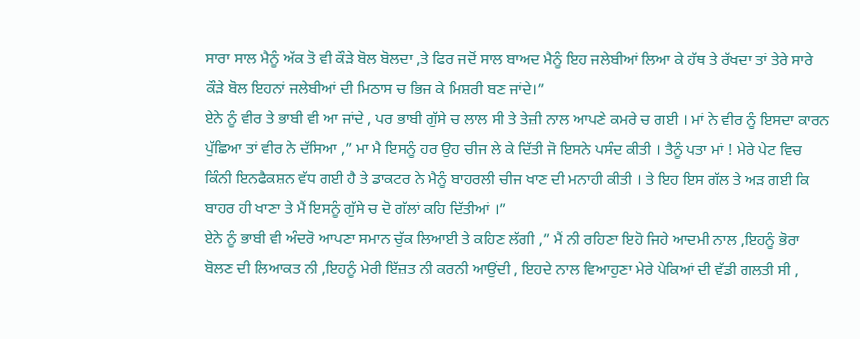ਸਾਰਾ ਸਾਲ ਮੈਨੂੰ ਅੱਕ ਤੋ ਵੀ ਕੌੜੇ ਬੋਲ ਬੋਲਦਾ ,ਤੇ ਫਿਰ ਜਦੋਂ ਸਾਲ ਬਾਅਦ ਮੈਨੂੰ ਇਹ ਜਲੇਬੀਆਂ ਲਿਆ ਕੇ ਹੱਥ ਤੇ ਰੱਖਦਾ ਤਾਂ ਤੇਰੇ ਸਾਰੇ ਕੌੜੇ ਬੋਲ ਇਹਨਾਂ ਜਲੇਬੀਆਂ ਦੀ ਮਿਠਾਸ ਚ ਭਿਜ ਕੇ ਮਿਸ਼ਰੀ ਬਣ ਜਾਂਦੇ।”
ਏਨੇ ਨੂੰ ਵੀਰ ਤੇ ਭਾਬੀ ਵੀ ਆ ਜਾਂਦੇ , ਪਰ ਭਾਬੀ ਗੁੱਸੇ ਚ ਲਾਲ ਸੀ ਤੇ ਤੇਜ਼ੀ ਨਾਲ ਆਪਣੇ ਕਮਰੇ ਚ ਗਈ । ਮਾਂ ਨੇ ਵੀਰ ਨੂੰ ਇਸਦਾ ਕਾਰਨ ਪੁੱਛਿਆ ਤਾਂ ਵੀਰ ਨੇ ਦੱਸਿਆ ,” ਮਾ ਮੈ ਇਸਨੂੰ ਹਰ ਉਹ ਚੀਜ ਲੇ ਕੇ ਦਿੱਤੀ ਜੋ ਇਸਨੇ ਪਸੰਦ ਕੀਤੀ । ਤੈਨੂੰ ਪਤਾ ਮਾਂ ! ਮੇਰੇ ਪੇਟ ਵਿਚ ਕਿੰਨੀ ਇਨਫੈਕਸ਼ਨ ਵੱਧ ਗਈ ਹੈ ਤੇ ਡਾਕਟਰ ਨੇ ਮੈਨੂੰ ਬਾਹਰਲੀ ਚੀਜ ਖਾਣ ਦੀ ਮਨਾਹੀ ਕੀਤੀ । ਤੇ ਇਹ ਇਸ ਗੱਲ ਤੇ ਅੜ ਗਈ ਕਿ ਬਾਹਰ ਹੀ ਖਾਣਾ ਤੇ ਮੈਂ ਇਸਨੂੰ ਗੁੱਸੇ ਚ ਦੋ ਗੱਲਾਂ ਕਹਿ ਦਿੱਤੀਆਂ ।”
ਏਨੇ ਨੂੰ ਭਾਬੀ ਵੀ ਅੰਦਰੋ ਆਪਣਾ ਸਮਾਨ ਚੁੱਕ ਲਿਆਈ ਤੇ ਕਹਿਣ ਲੱਗੀ ,” ਮੈਂ ਨੀ ਰਹਿਣਾ ਇਹੋ ਜਿਹੇ ਆਦਮੀ ਨਾਲ ,ਇਹਨੂੰ ਭੋਰਾ ਬੋਲਣ ਦੀ ਲਿਆਕਤ ਨੀ ,ਇਹਨੂੰ ਮੇਰੀ ਇੱਜ਼ਤ ਨੀ ਕਰਨੀ ਆਉਂਦੀ , ਇਹਦੇ ਨਾਲ ਵਿਆਹੁਣਾ ਮੇਰੇ ਪੇਕਿਆਂ ਦੀ ਵੱਡੀ ਗਲਤੀ ਸੀ ,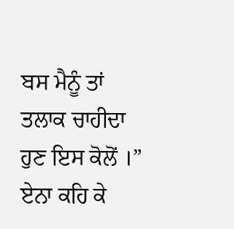ਬਸ ਮੈਨੂੰ ਤਾਂ ਤਲਾਕ ਚਾਹੀਦਾ ਹੁਣ ਇਸ ਕੋਲੋਂ ।”
ਏਨਾ ਕਹਿ ਕੇ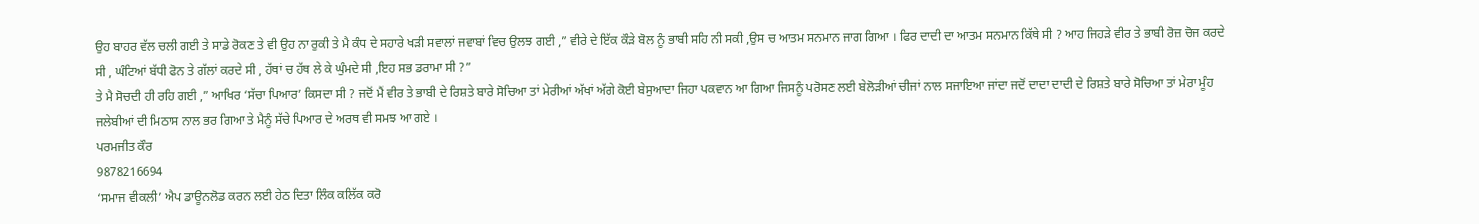ਉਹ ਬਾਹਰ ਵੱਲ ਚਲੀ ਗਈ ਤੇ ਸਾਡੇ ਰੋਕਣ ਤੇ ਵੀ ਉਹ ਨਾ ਰੁਕੀ ਤੇ ਮੈ ਕੰਧ ਦੇ ਸਹਾਰੇ ਖੜੀ ਸਵਾਲਾਂ ਜਵਾਬਾਂ ਵਿਚ ਉਲਝ ਗਈ ,” ਵੀਰੇ ਦੇ ਇੱਕ ਕੌੜੇ ਬੋਲ ਨੂੰ ਭਾਬੀ ਸਹਿ ਨੀ ਸਕੀ ,ਉਸ ਚ ਆਤਮ ਸਨਮਾਨ ਜਾਗ ਗਿਆ । ਫਿਰ ਦਾਦੀ ਦਾ ਆਤਮ ਸਨਮਾਨ ਕਿੱਥੇ ਸੀ ? ਆਹ ਜਿਹੜੇ ਵੀਰ ਤੇ ਭਾਬੀ ਰੋਜ਼ ਚੋਜ ਕਰਦੇ ਸੀ , ਘੰਟਿਆਂ ਬੱਧੀ ਫੋਨ ਤੇ ਗੱਲਾਂ ਕਰਦੇ ਸੀ , ਹੱਥਾਂ ਚ ਹੱਥ ਲੇ ਕੇ ਘੁੰਮਦੇ ਸੀ ,ਇਹ ਸਭ ਡਰਾਮਾ ਸੀ ?”
ਤੇ ਮੈ ਸੋਚਦੀ ਹੀ ਰਹਿ ਗਈ ,” ਆਖਿਰ ‘ਸੱਚਾ ਪਿਆਰ’ ਕਿਸਦਾ ਸੀ ? ਜਦੋਂ ਮੈਂ ਵੀਰ ਤੇ ਭਾਬੀ ਦੇ ਰਿਸ਼ਤੇ ਬਾਰੇ ਸੋਚਿਆ ਤਾਂ ਮੇਰੀਆਂ ਅੱਖਾਂ ਅੱਗੇ ਕੋਈ ਬੇਸੁਆਦਾ ਜਿਹਾ ਪਕਵਾਨ ਆ ਗਿਆ ਜਿਸਨੂੰ ਪਰੋਸਣ ਲਈ ਬੇਲੋੜੀਆਂ ਚੀਜਾਂ ਨਾਲ ਸਜਾਇਆ ਜਾਂਦਾ ਜਦੋਂ ਦਾਦਾ ਦਾਦੀ ਦੇ ਰਿਸ਼ਤੇ ਬਾਰੇ ਸੋਚਿਆ ਤਾਂ ਮੇਰਾ ਮੂੰਹ ਜਲੇਬੀਆਂ ਦੀ ਮਿਠਾਸ ਨਾਲ ਭਰ ਗਿਆ ਤੇ ਮੈਨੂੰ ਸੱਚੇ ਪਿਆਰ ਦੇ ਅਰਥ ਵੀ ਸਮਝ ਆ ਗਏ ।
ਪਰਮਜੀਤ ਕੌਰ
9878216694
‘ਸਮਾਜ ਵੀਕਲੀ’ ਐਪ ਡਾਊਨਲੋਡ ਕਰਨ ਲਈ ਹੇਠ ਦਿਤਾ ਲਿੰਕ ਕਲਿੱਕ ਕਰੋ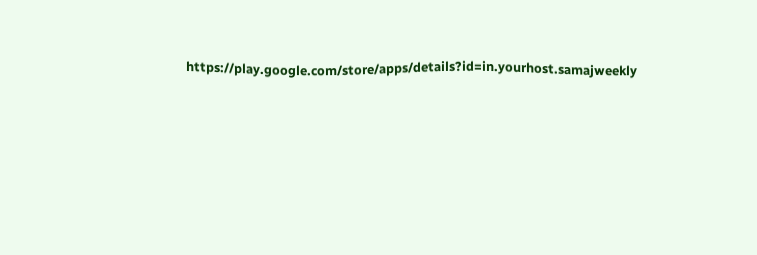https://play.google.com/store/apps/details?id=in.yourhost.samajweekly